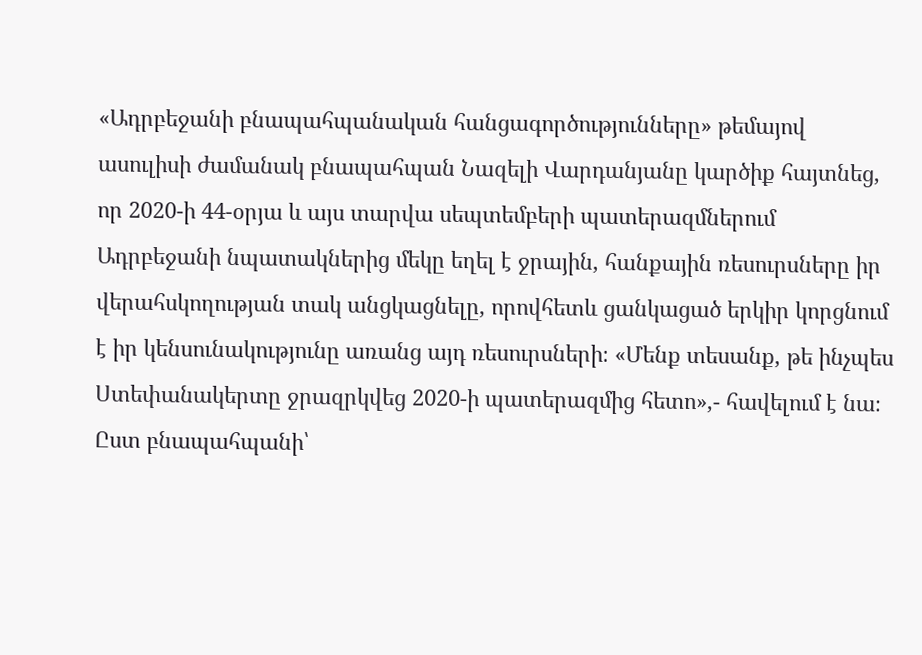«Ադրբեջանի բնապահպանական հանցագործությունները» թեմայով ասուլիսի ժամանակ բնապահպան Նազելի Վարդանյանը կարծիք հայտնեց, որ 2020-ի 44-օրյա և այս տարվա սեպտեմբերի պատերազմներում Ադրբեջանի նպատակներից մեկը եղել է ջրային, հանքային ռեսուրսները իր վերահսկողության տակ անցկացնելը, որովհետև ցանկացած երկիր կորցնում է իր կենսունակությունը առանց այդ ռեսուրսների։ «Մենք տեսանք, թե ինչպես Ստեփանակերտը ջրազրկվեց 2020-ի պատերազմից հետո»,- հավելում է նա։
Ըստ բնապահպանի՝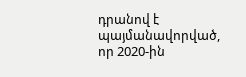դրանով է պայմանավորված, որ 2020-ին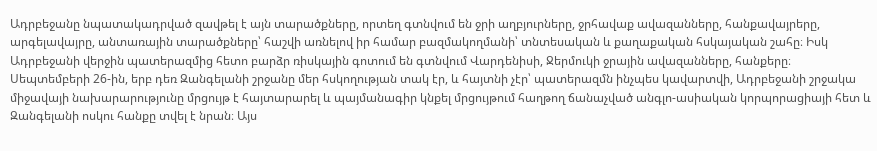Ադրբեջանը նպատակադրված զավթել է այն տարածքները, որտեղ գտնվում են ջրի աղբյուրները, ջրհավաք ավազանները, հանքավայրերը, արգելավայրը, անտառային տարածքները՝ հաշվի առնելով իր համար բազմակողմանի՝ տնտեսական և քաղաքական հսկայական շահը։ Իսկ Ադրբեջանի վերջին պատերազմից հետո բարձր ռիսկային գոտում են գտնվում Վարդենիսի, Ջերմուկի ջրային ավազանները, հանքերը։
Սեպտեմբերի 26-ին, երբ դեռ Զանգելանի շրջանը մեր հսկողության տակ էր, և հայտնի չէր՝ պատերազմն ինչպես կավարտվի, Ադրբեջանի շրջակա միջավայի նախարարությունը մրցույթ է հայտարարել և պայմանագիր կնքել մրցույթում հաղթող ճանաչված անգլո-ասիական կորպորացիայի հետ և Զանգելանի ոսկու հանքը տվել է նրան։ Այս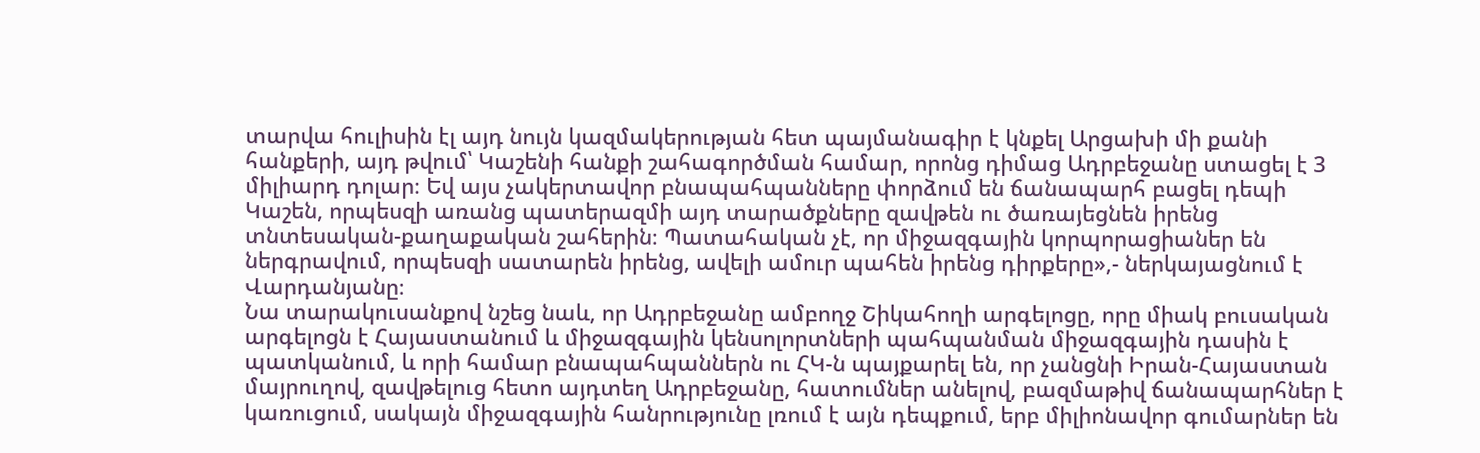տարվա հուլիսին էլ այդ նույն կազմակերության հետ պայմանագիր է կնքել Արցախի մի քանի հանքերի, այդ թվում՝ Կաշենի հանքի շահագործման համար, որոնց դիմաց Ադրբեջանը ստացել է 3 միլիարդ դոլար։ Եվ այս չակերտավոր բնապահպանները փորձում են ճանապարհ բացել դեպի Կաշեն, որպեսզի առանց պատերազմի այդ տարածքները զավթեն ու ծառայեցնեն իրենց տնտեսական-քաղաքական շահերին։ Պատահական չէ, որ միջազգային կորպորացիաներ են ներգրավում, որպեսզի սատարեն իրենց, ավելի ամուր պահեն իրենց դիրքերը»,- ներկայացնում է Վարդանյանը։
Նա տարակուսանքով նշեց նաև, որ Ադրբեջանը ամբողջ Շիկահողի արգելոցը, որը միակ բուսական արգելոցն է Հայաստանում և միջազգային կենսոլորտների պահպանման միջազգային դասին է պատկանում, և որի համար բնապահպաններն ու ՀԿ-ն պայքարել են, որ չանցնի Իրան-Հայաստան մայրուղով, զավթելուց հետո այդտեղ Ադրբեջանը, հատումներ անելով, բազմաթիվ ճանապարհներ է կառուցում, սակայն միջազգային հանրությունը լռում է այն դեպքում, երբ միլիոնավոր գումարներ են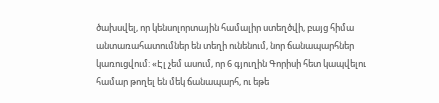ծախսվել, որ կենսոլորտային համալիր ստեղծվի, բայց հիմա անտառահատումներ են տեղի ունենում, նոր ճանապարհներ կառուցվում: «Էլ չեմ ասում, որ 6 գյուղին Գորիսի հետ կապվելու համար թողել են մեկ ճանապարհ, ու եթե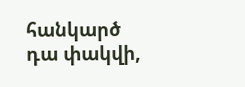հանկարծ դա փակվի,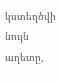կստեղծվի նույն աղետը,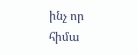ինչ որ հիմա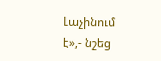Լաչինում է»,- նշեց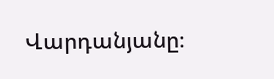Վարդանյանը։